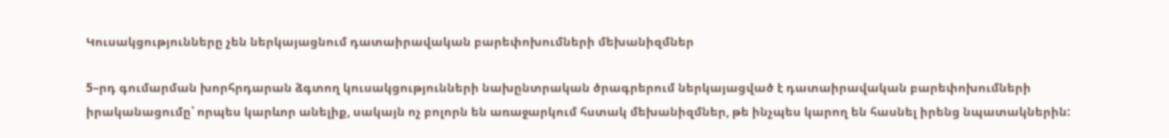Կուսակցությունները չեն ներկայացնում դատաիրավական բարեփոխումների մեխանիզմներ

5–րդ գումարման խորհրդարան ձգտող կուսակցությունների նախընտրական ծրագրերում ներկայացված է դատաիրավական բարեփոխումների իրականացումը՝ որպես կարևոր անելիք, սակայն ոչ բոլորն են առաջարկում հստակ մեխանիզմներ, թե ինչպես կարող են հասնել իրենց նպատակներին: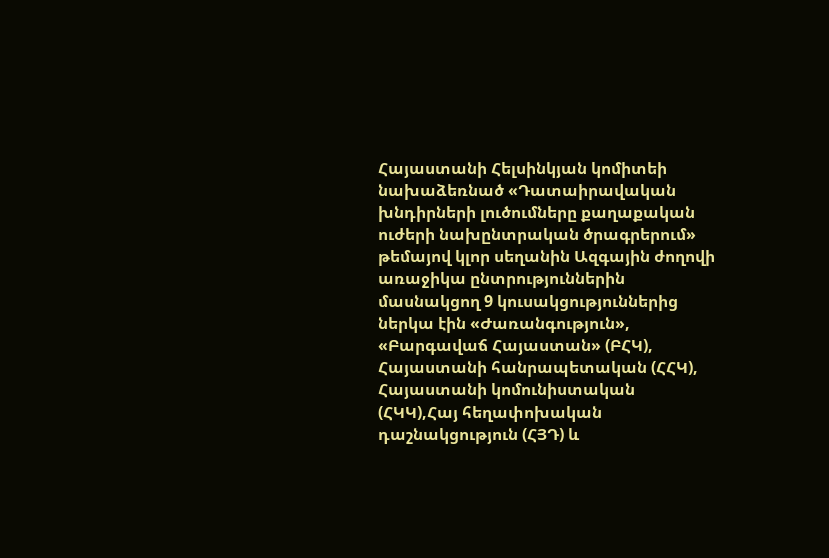Հայաստանի Հելսինկյան կոմիտեի նախաձեռնած «Դատաիրավական խնդիրների լուծումները քաղաքական ուժերի նախընտրական ծրագրերում» թեմայով կլոր սեղանին Ազգային ժողովի առաջիկա ընտրություններին մասնակցող 9 կուսակցություններից ներկա էին «Ժառանգություն», «Բարգավաճ Հայաստան» (ԲՀԿ), Հայաստանի հանրապետական (ՀՀԿ), Հայաստանի կոմունիստական (ՀԿԿ),Հայ հեղափոխական դաշնակցություն (ՀՅԴ) և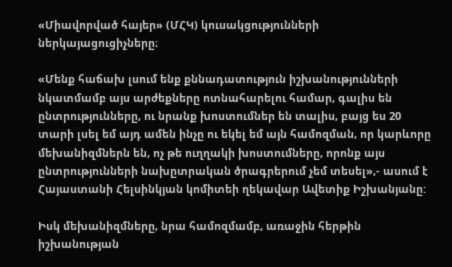«Միավորված հայեր» (ՄՀԿ) կուսակցությունների ներկայացուցիչները։

«Մենք հաճախ լսում ենք քննադատություն իշխանությունների նկատմամբ այս արժեքները ոտնահարելու համար, գալիս են ընտրությունները, ու նրանք խոստումներ են տալիս, բայց ես 20 տարի լսել եմ այդ ամեն ինչը ու եկել եմ այն համոզման, որ կարևորը մեխանիզմներն են, ոչ թե ուղղակի խոստումները, որոնք այս ընտրությունների նախըտրական ծրագրերում չեմ տեսել»,- ասում է Հայաստանի Հելսինկյան կոմիտեի ղեկավար Ավետիք Իշխանյանը:

Իսկ մեխանիզմները, նրա համոզմամբ, առաջին հերթին իշխանության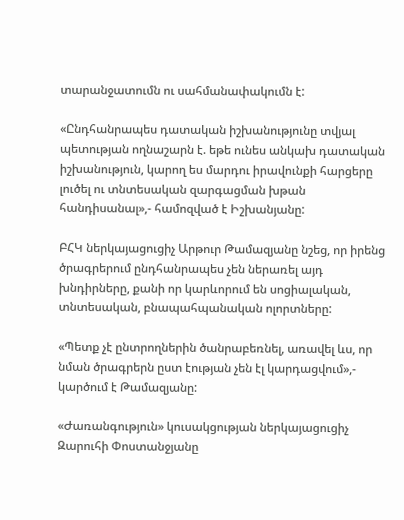տարանջատումն ու սահմանափակումն է:

«Ընդհանրապես դատական իշխանությունը տվյալ պետության ողնաշարն է. եթե ունես անկախ դատական իշխանություն, կարող ես մարդու իրավունքի հարցերը լուծել ու տնտեսական զարգացման խթան հանդիսանալ»,- համոզված է Իշխանյանը:

ԲՀԿ ներկայացուցիչ Արթուր Թամազյանը նշեց, որ իրենց ծրագրերում ընդհանրապես չեն ներառել այդ խնդիրները, քանի որ կարևորում են սոցիալական, տնտեսական, բնապահպանական ոլորտները:

«Պետք չէ ընտրողներին ծանրաբեռնել, առավել ևս, որ նման ծրագրերն ըստ էության չեն էլ կարդացվում»,- կարծում է Թամազյանը:

«Ժառանգություն» կուսակցության ներկայացուցիչ Զարուհի Փոստանջյանը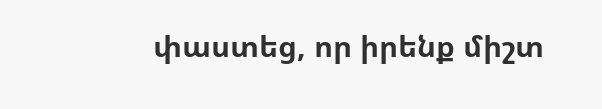փաստեց, որ իրենք միշտ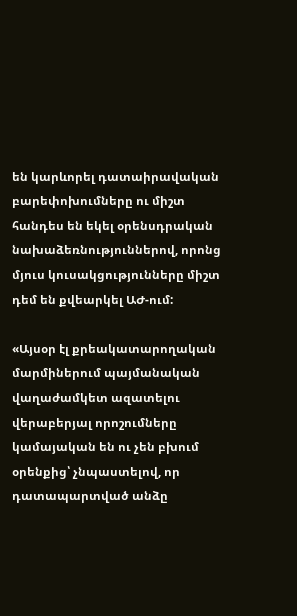են կարևորել դատաիրավական բարեփոխումները ու միշտ հանդես են եկել օրենսդրական նախաձեռնություններով, որոնց մյուս կուսակցությունները միշտ դեմ են քվեարկել ԱԺ-ում:

«Այսօր էլ քրեակատարողական մարմիներում պայմանական վաղաժամկետ ազատելու վերաբերյալ որոշումները կամայական են ու չեն բխում օրենքից՝ չնպաստելով, որ դատապարտված անձը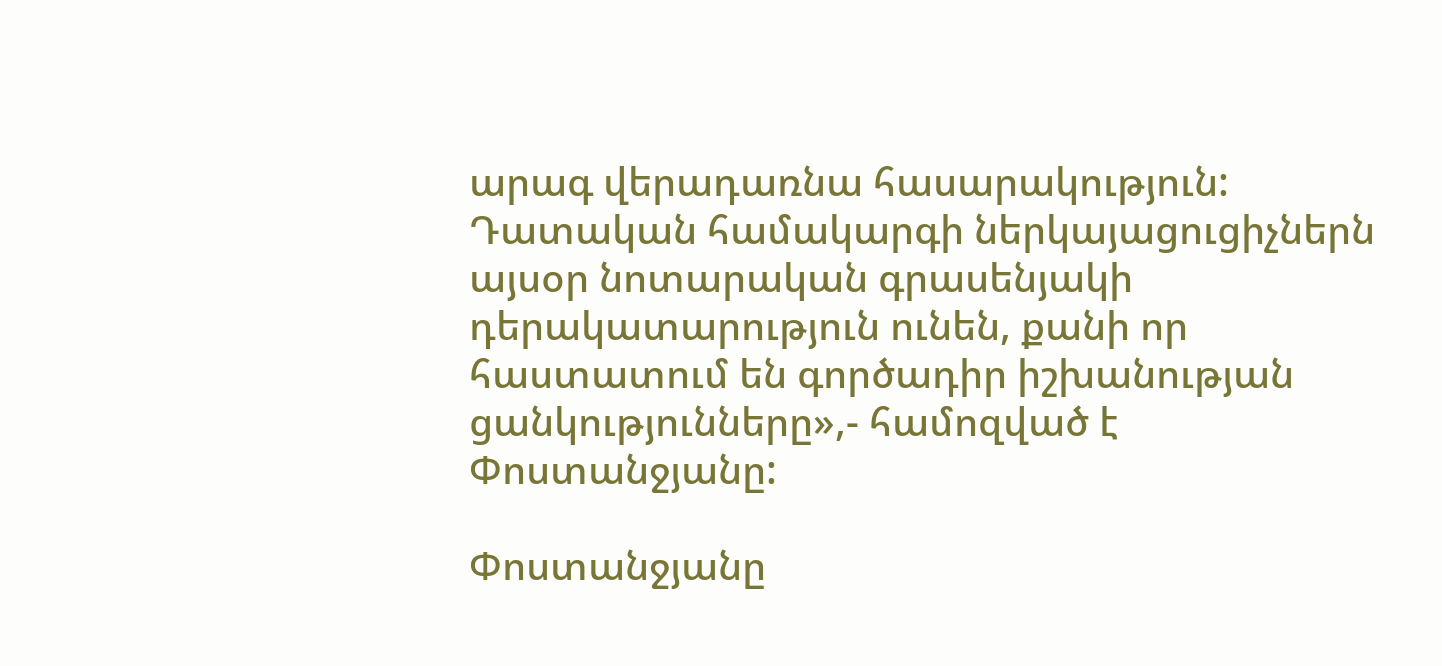արագ վերադառնա հասարակություն: Դատական համակարգի ներկայացուցիչներն այսօր նոտարական գրասենյակի դերակատարություն ունեն, քանի որ հաստատում են գործադիր իշխանության ցանկությունները»,- համոզված է Փոստանջյանը:

Փոստանջյանը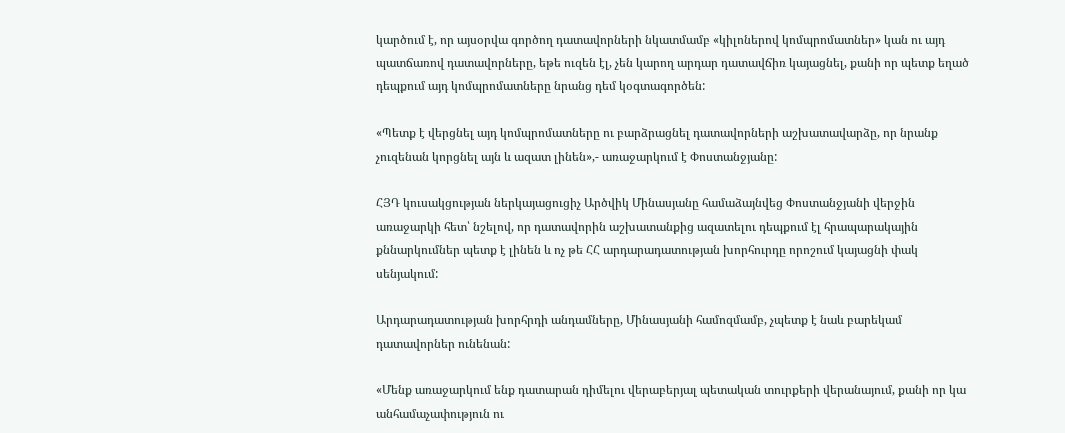կարծում է, որ այսօրվա գործող դատավորների նկատմամբ «կիլոներով կոմպրոմատներ» կան ու այդ պատճառով դատավորները, եթե ուզեն էլ, չեն կարող արդար դատավճիռ կայացնել, քանի որ պետք եղած դեպքում այդ կոմպրոմատները նրանց դեմ կօգտագործեն:

«Պետք է վերցնել այդ կոմպրոմատները ու բարձրացնել դատավորների աշխատավարձը, որ նրանք չուզենան կորցնել այն և ազատ լինեն»,- առաջարկում է Փոստանջյանը:

ՀՅԴ կուսակցության ներկայացուցիչ Արծվիկ Մինասյանը համաձայնվեց Փոստանջյանի վերջին առաջարկի հետ՝ նշելով, որ դատավորին աշխատանքից ազատելու դեպքում էլ հրապարակային քննարկումներ պետք է լինեն և ոչ թե ՀՀ արդարադատության խորհուրդը որոշում կայացնի փակ սենյակում:

Արդարադատության խորհրդի անդամները, Մինասյանի համոզմամբ, չպետք է նաև բարեկամ դատավորներ ունենան:

«Մենք առաջարկում ենք դատարան դիմելու վերաբերյալ պետական տուրքերի վերանայում, քանի որ կա անհամաչափություն ու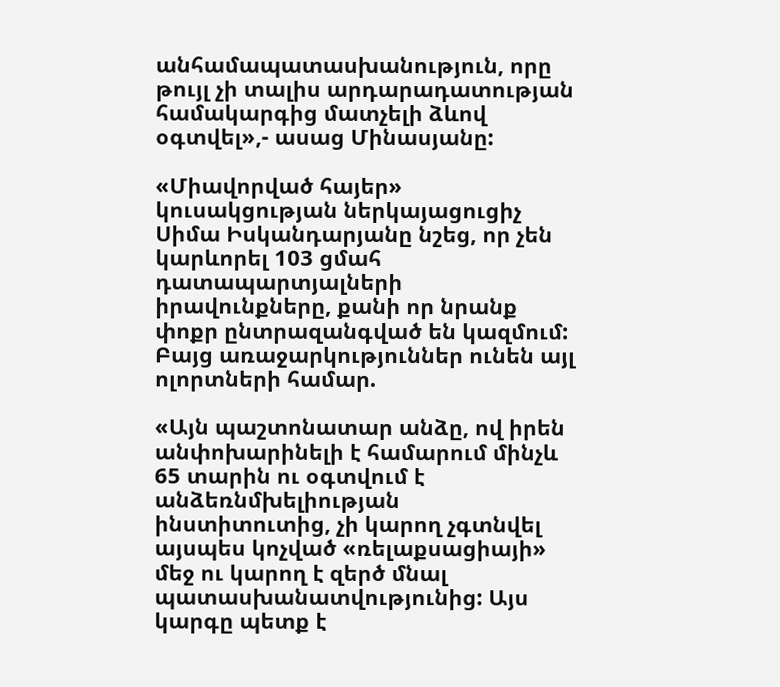անհամապատասխանություն, որը թույլ չի տալիս արդարադատության համակարգից մատչելի ձևով օգտվել»,- ասաց Մինասյանը:

«Միավորված հայեր» կուսակցության ներկայացուցիչ Սիմա Իսկանդարյանը նշեց, որ չեն կարևորել 103 ցմահ դատապարտյալների իրավունքները, քանի որ նրանք փոքր ընտրազանգված են կազմում: Բայց առաջարկություններ ունեն այլ ոլորտների համար.

«Այն պաշտոնատար անձը, ով իրեն անփոխարինելի է համարում մինչև 65 տարին ու օգտվում է անձեռնմխելիության ինստիտուտից, չի կարող չգտնվել այսպես կոչված «ռելաքսացիայի» մեջ ու կարող է զերծ մնալ պատասխանատվությունից: Այս կարգը պետք է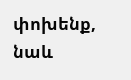փոխենք, նաև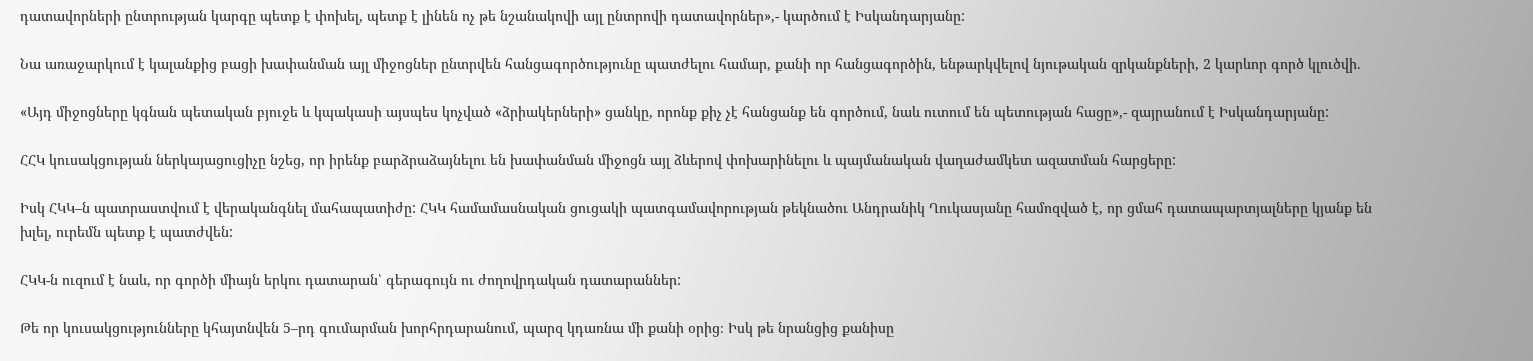դատավորների ընտրության կարգը պետք է փոխել, պետք է լինեն ոչ թե նշանակովի այլ ընտրովի դատավորներ»,- կարծում է Իսկանդարյանը:

Նա առաջարկում է կալանքից բացի խափանման այլ միջոցներ ընտրվեն հանցագործությունը պատժելու համար, քանի որ հանցագործին, ենթարկվելով նյութական զրկանքների, 2 կարևոր գործ կլուծվի.

«Այդ միջոցները կգնան պետական բյուջե և կպակասի այսպես կոչված «ձրիակերների» ցանկը, որոնք քիչ չէ հանցանք են գործում, նաև ուտում են պետության հացը»,- զայրանում է Իսկանդարյանը:

ՀՀԿ կուսակցության ներկայացուցիչը նշեց, որ իրենք բարձրաձայնելու են խափանման միջոցն այլ ձևերով փոխարինելու և պայմանական վաղաժամկետ ազատման հարցերը:

Իսկ ՀԿԿ–ն պատրաստվում է վերականգնել մահապատիժը: ՀԿԿ համամասնական ցուցակի պատգամավորության թեկնածու Անդրանիկ Ղուկասյանը համոզված է, որ ցմահ դատապարտյալները կյանք են խլել, ուրեմն պետք է պատժվեն:

ՀԿԿ-ն ուզում է նաև, որ գործի միայն երկու դատարան՝ գերագույն ու ժողովրդական դատարաններ:

Թե որ կուսակցությունները կհայտնվեն 5–րդ գումարման խորհրդարանում, պարզ կդառնա մի քանի օրից։ Իսկ թե նրանցից քանիսը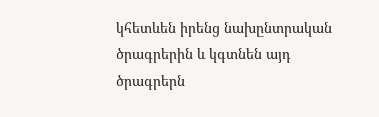կհետևեն իրենց նախընտրական ծրագրերին և կգտնեն այդ ծրագրերն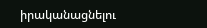իրականացնելու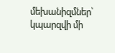մեխանիզմներ՝ կպարզվի մի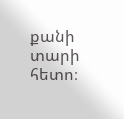քանի տարի հետո։